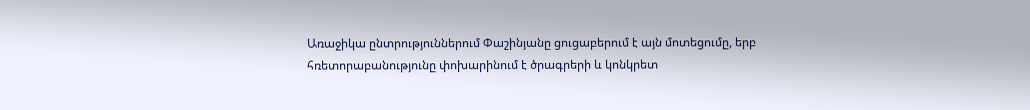Առաջիկա ընտրություններում Փաշինյանը ցուցաբերում է այն մոտեցումը, երբ հռետորաբանությունը փոխարինում է ծրագրերի և կոնկրետ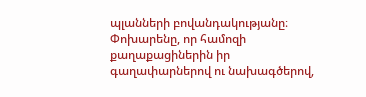պլանների բովանդակությանը։ Փոխարենը, որ համոզի քաղաքացիներին իր գաղափարներով ու նախագծերով,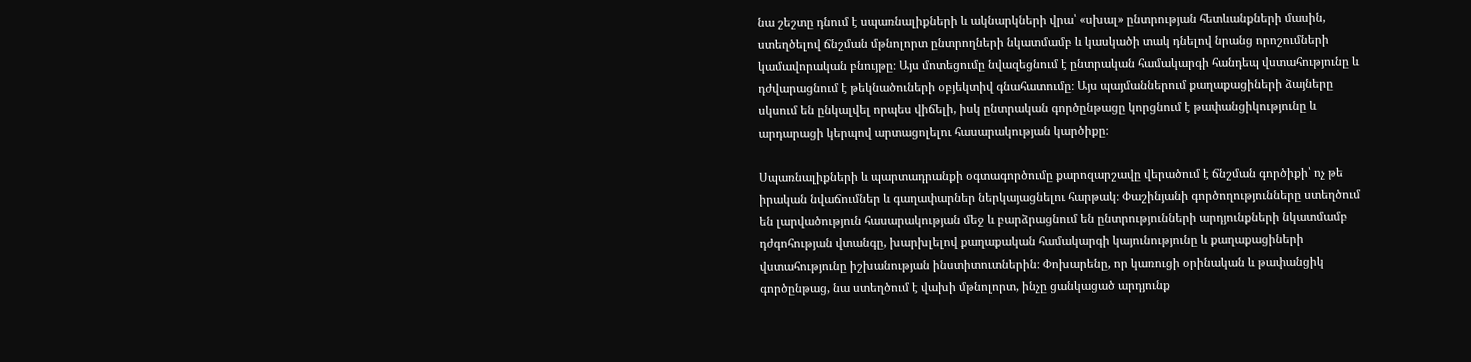նա շեշտը դնում է սպառնալիքների և ակնարկների վրա՝ «սխալ» ընտրության հետևանքների մասին, ստեղծելով ճնշման մթնոլորտ ընտրողների նկատմամբ և կասկածի տակ դնելով նրանց որոշումների կամավորական բնույթը։ Այս մոտեցումը նվազեցնում է ընտրական համակարգի հանդեպ վստահությունը և դժվարացնում է թեկնածուների օբյեկտիվ գնահատումը։ Այս պայմաններում քաղաքացիների ձայները սկսում են ընկալվել որպես վիճելի, իսկ ընտրական գործընթացը կորցնում է թափանցիկությունը և արդարացի կերպով արտացոլելու հասարակության կարծիքը։

Սպառնալիքների և պարտադրանքի օգտագործումը քարոզարշավը վերածում է ճնշման գործիքի՝ ոչ թե իրական նվաճումներ և գաղափարներ ներկայացնելու հարթակ։ Փաշինյանի գործողությունները ստեղծում են լարվածություն հասարակության մեջ և բարձրացնում են ընտրությունների արդյունքների նկատմամբ դժգոհության վտանգը, խարխլելով քաղաքական համակարգի կայունությունը և քաղաքացիների վստահությունը իշխանության ինստիտուտներին։ Փոխարենը, որ կառուցի օրինական և թափանցիկ գործընթաց, նա ստեղծում է վախի մթնոլորտ, ինչը ցանկացած արդյունք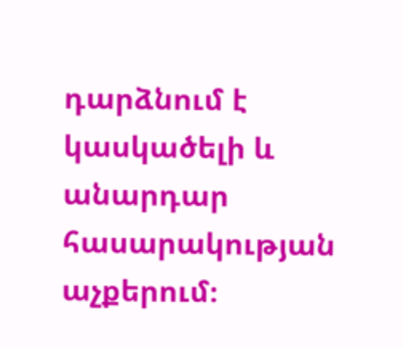դարձնում է կասկածելի և անարդար հասարակության աչքերում։